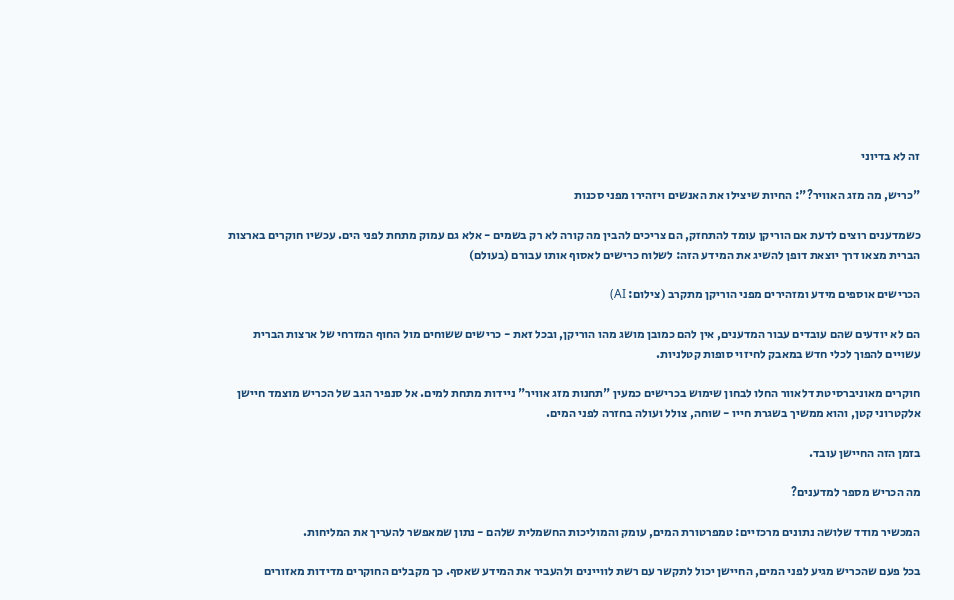זה לא בדיוני

"כריש, מה מזג האוויר?": החיות שיצילו את האנשים ויזהירו מפני סכנות

כשמדענים רוצים לדעת אם הוריקן עומד להתחזק, הם צריכים להבין מה קורה לא רק בשמים - אלא גם עמוק מתחת לפני הים. עכשיו חוקרים בארצות הברית מצאו דרך יוצאת דופן להשיג את המידע הזה: לשלוח כרישים לאסוף אותו עבורם (בעולם)

הכרישים אוספים מידע ומזהירים מפני הוריקן מתקרב (צילום: AI)

הם לא יודעים שהם עובדים עבור המדענים, אין להם כמובן מושג מהו הוריקן, ובכל זאת - כרישים ששוחים מול החוף המזרחי של ארצות הברית עשויים להפוך לכלי חדש במאבק לחיזוי סופות קטלניות.

חוקרים מאוניברסיטת דלאוור החלו לבחון שימוש בכרישים כמעין "תחנות מזג אוויר" ניידות מתחת למים. אל סנפיר הגב של הכריש מוצמד חיישן אלקטרוני קטן, והוא ממשיך בשגרת חייו - שוחה, צולל ועולה בחזרה לפני המים.

בזמן הזה החיישן עובד.

מה הכריש מספר למדענים?

המכשיר מודד שלושה נתונים מרכזיים: טמפרטורת המים, עומק והמוליכות החשמלית שלהם - נתון שמאפשר להעריך את המליחות.

בכל פעם שהכריש מגיע לפני המים, החיישן יכול לתקשר עם רשת לוויינים ולהעביר את המידע שאסף. כך מקבלים החוקרים מדידות מאזורים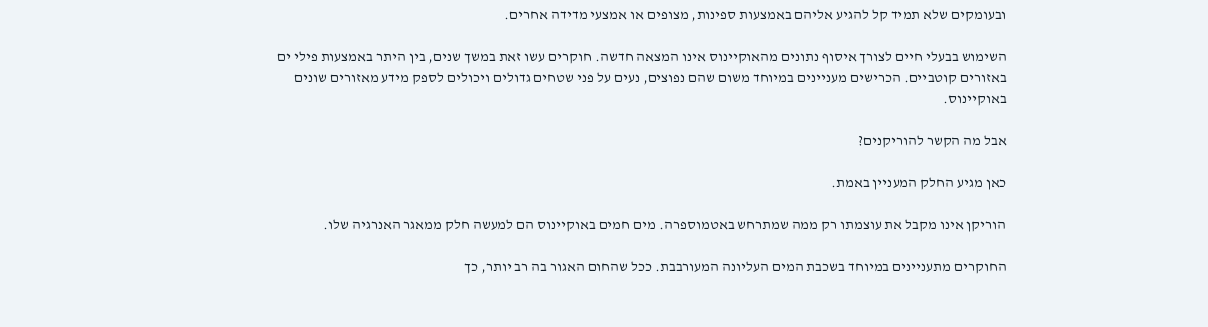ובעומקים שלא תמיד קל להגיע אליהם באמצעות ספינות, מצופים או אמצעי מדידה אחרים.

השימוש בבעלי חיים לצורך איסוף נתונים מהאוקיינוס אינו המצאה חדשה. חוקרים עשו זאת במשך שנים, בין היתר באמצעות פילי ים באזורים קוטביים. הכרישים מעניינים במיוחד משום שהם נפוצים, נעים על פני שטחים גדולים ויכולים לספק מידע מאזורים שונים באוקיינוס.

אבל מה הקשר להוריקנים?

כאן מגיע החלק המעניין באמת.

הוריקן אינו מקבל את עוצמתו רק ממה שמתרחש באטמוספרה. מים חמים באוקיינוס הם למעשה חלק ממאגר האנרגיה שלו.

החוקרים מתעניינים במיוחד בשכבת המים העליונה המעורבבת. ככל שהחום האגור בה רב יותר, כך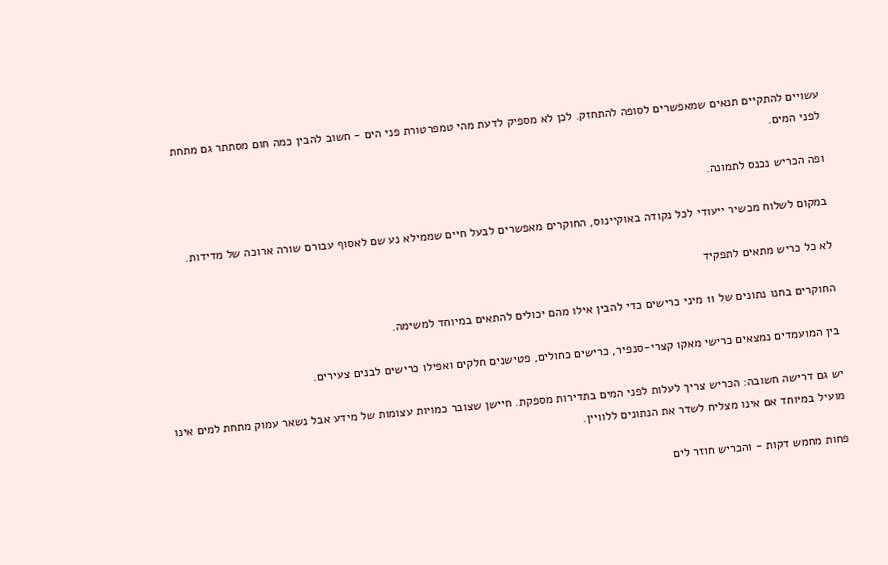עשויים להתקיים תנאים שמאפשרים לסופה להתחזק. לכן לא מספיק לדעת מהי טמפרטורת פני הים - חשוב להבין כמה חום מסתתר גם מתחת לפני המים.

ופה הכריש נכנס לתמונה.

במקום לשלוח מכשיר ייעודי לכל נקודה באוקיינוס, החוקרים מאפשרים לבעל חיים שממילא נע שם לאסוף עבורם שורה ארוכה של מדידות.

לא כל כריש מתאים לתפקיד

החוקרים בחנו נתונים של 11 מיני כרישים כדי להבין אילו מהם יכולים להתאים במיוחד למשימה.

בין המועמדים נמצאים כרישי מאקו קצרי-סנפיר, כרישים כחולים, פטישנים חלקים ואפילו כרישים לבנים צעירים.

יש גם דרישה חשובה: הכריש צריך לעלות לפני המים בתדירות מספקת. חיישן שצובר כמויות עצומות של מידע אבל נשאר עמוק מתחת למים אינו מועיל במיוחד אם אינו מצליח לשדר את הנתונים ללוויין.

פחות מחמש דקות - והכריש חוזר לים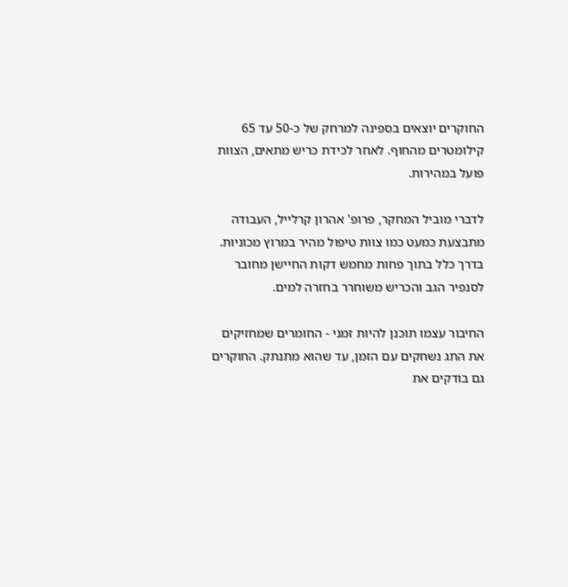החוקרים יוצאים בספינה למרחק של כ-50 עד 65 קילומטרים מהחוף. לאחר לכידת כריש מתאים, הצוות פועל במהירות.

לדברי מוביל המחקר, פרופ' אהרון קרלייל, העבודה מתבצעת כמעט כמו צוות טיפול מהיר במרוץ מכוניות. בדרך כלל בתוך פחות מחמש דקות החיישן מחובר לסנפיר הגב והכריש משוחרר בחזרה למים.

החיבור עצמו תוכנן להיות זמני - החומרים שמחזיקים את התג נשחקים עם הזמן, עד שהוא מתנתק. החוקרים גם בודקים את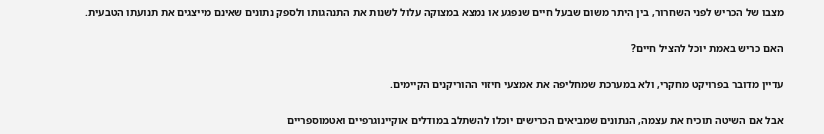מצבו של הכריש לפני השחרור, בין היתר משום שבעל חיים שנפגע או נמצא במצוקה עלול לשנות את התנהגותו ולספק נתונים שאינם מייצגים את תנועתו הטבעית.

האם כריש באמת יוכל להציל חיים?

עדיין מדובר בפרויקט מחקרי, ולא במערכת שמחליפה את אמצעי חיזוי ההוריקנים הקיימים.

אבל אם השיטה תוכיח את עצמה, הנתונים שמביאים הכרישים יוכלו להשתלב במודלים אוקיינוגרפיים ואטמוספריים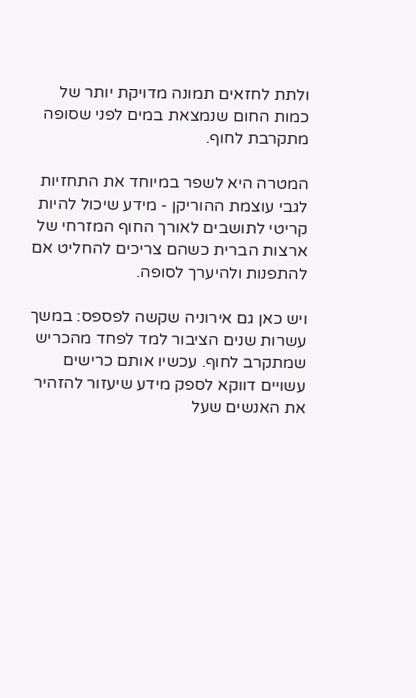ולתת לחזאים תמונה מדויקת יותר של כמות החום שנמצאת במים לפני שסופה מתקרבת לחוף.

המטרה היא לשפר במיוחד את התחזיות לגבי עוצמת ההוריקן - מידע שיכול להיות קריטי לתושבים לאורך החוף המזרחי של ארצות הברית כשהם צריכים להחליט אם להתפנות ולהיערך לסופה.

ויש כאן גם אירוניה שקשה לפספס: במשך עשרות שנים הציבור למד לפחד מהכריש שמתקרב לחוף. עכשיו אותם כרישים עשויים דווקא לספק מידע שיעזור להזהיר את האנשים שעל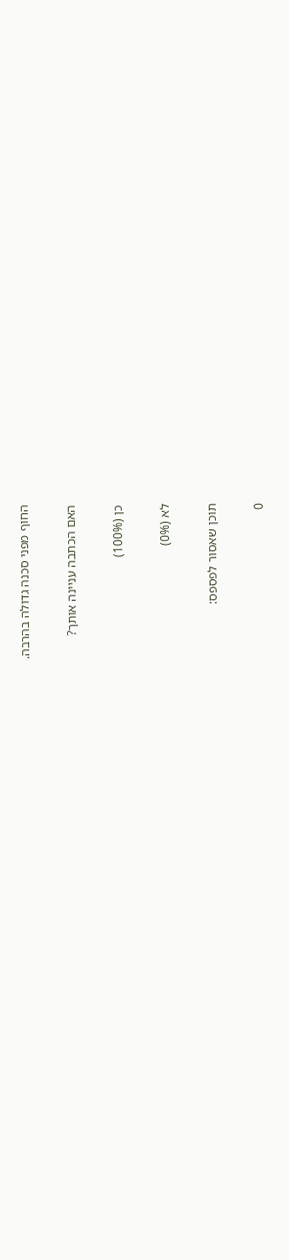החוף מפני סכנה גדולה בהרבה.

האם הכתבה עניינה אותך?

כן (100%)

לא (0%)

תוכן שאסור לפספס:

0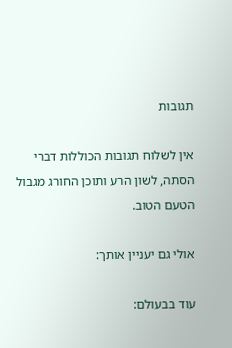תגובות

אין לשלוח תגובות הכוללות דברי הסתה, לשון הרע ותוכן החורג מגבול הטעם הטוב.

אולי גם יעניין אותך:

עוד בבעולם: